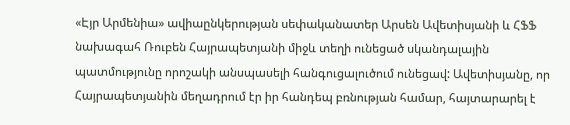«Էյր Արմենիա» ավիաընկերության սեփականատեր Արսեն Ավետիսյանի և ՀՖՖ նախագահ Ռուբեն Հայրապետյանի միջև տեղի ունեցած սկանդալային պատմությունը որոշակի անսպասելի հանգուցալուծում ունեցավ: Ավետիսյանը, որ Հայրապետյանին մեղադրում էր իր հանդեպ բռնության համար, հայտարարել է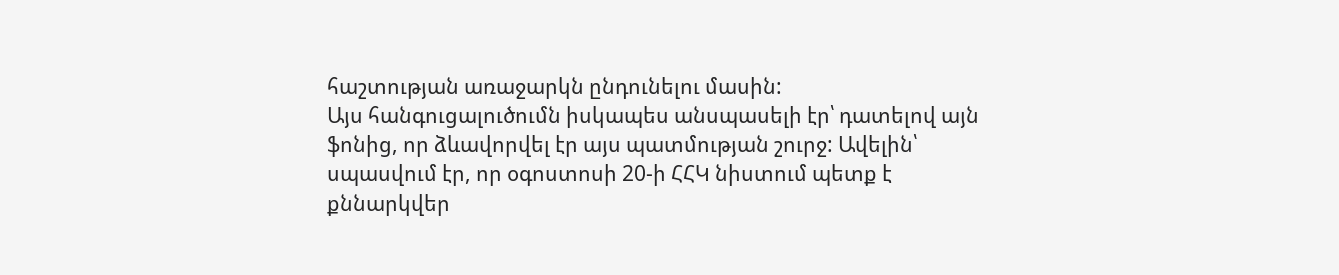հաշտության առաջարկն ընդունելու մասին:
Այս հանգուցալուծումն իսկապես անսպասելի էր՝ դատելով այն ֆոնից, որ ձևավորվել էր այս պատմության շուրջ: Ավելին՝ սպասվում էր, որ օգոստոսի 20-ի ՀՀԿ նիստում պետք է քննարկվեր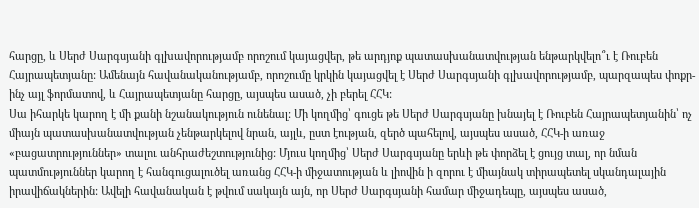հարցը, և Սերժ Սարգսյանի գլխավորությամբ որոշում կայացվեր, թե արդյոք պատասխանատվության ենթարկվելո՞ւ է Ռուբեն Հայրապետյանը: Ամենայն հավանականությամբ, որոշումը կրկին կայացվել է Սերժ Սարգսյանի գլխավորությամբ, պարզապես փոքր-ինչ այլ ֆորմատով, և Հայրապետյանը հարցը, այսպես ասած, չի բերել ՀՀԿ:
Սա իհարկե կարող է մի քանի նշանակություն ունենալ: Մի կողմից՝ գուցե թե Սերժ Սարգսյանը խնայել է Ռուբեն Հայրապետյանին՝ ոչ միայն պատասխանատվության չենթարկելով նրան, այլև, ըստ էության, զերծ պահելով, այսպես ասած, ՀՀԿ-ի առաջ «բացատրություններ» տալու անհրաժեշտությունից: Մյուս կողմից՝ Սերժ Սարգսյանը երևի թե փորձել է ցույց տալ, որ նման պատմություններ կարող է հանգուցալուծել առանց ՀՀԿ-ի միջատության և լիովին ի զորու է միայնակ տիրապետել սկանդալային իրավիճակներին: Ավելի հավանական է թվում սակայն այն, որ Սերժ Սարգսյանի համար միջադեպը, այսպես ասած,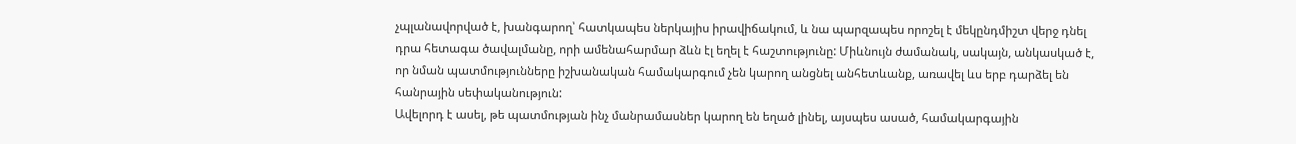չպլանավորված է, խանգարող՝ հատկապես ներկայիս իրավիճակում, և նա պարզապես որոշել է մեկընդմիշտ վերջ դնել դրա հետագա ծավալմանը, որի ամենահարմար ձևն էլ եղել է հաշտությունը: Միևնույն ժամանակ, սակայն, անկասկած է, որ նման պատմությունները իշխանական համակարգում չեն կարող անցնել անհետևանք, առավել ևս երբ դարձել են հանրային սեփականություն:
Ավելորդ է ասել, թե պատմության ինչ մանրամասներ կարող են եղած լինել, այսպես ասած, համակարգային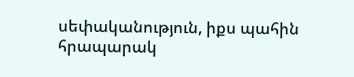սեփականություն, իքս պահին հրապարակ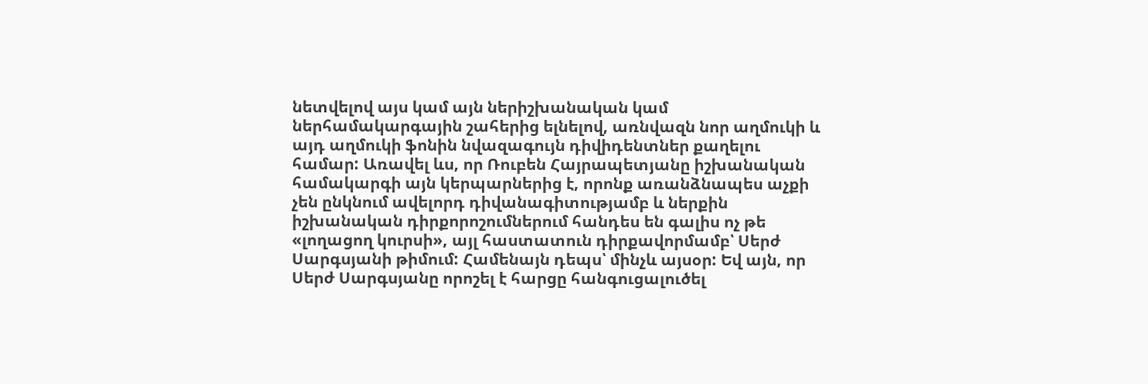նետվելով այս կամ այն ներիշխանական կամ ներհամակարգային շահերից ելնելով, առնվազն նոր աղմուկի և այդ աղմուկի ֆոնին նվազագույն դիվիդենտներ քաղելու համար: Առավել ևս, որ Ռուբեն Հայրապետյանը իշխանական համակարգի այն կերպարներից է, որոնք առանձնապես աչքի չեն ընկնում ավելորդ դիվանագիտությամբ և ներքին իշխանական դիրքորոշումներում հանդես են գալիս ոչ թե «լողացող կուրսի», այլ հաստատուն դիրքավորմամբ՝ Սերժ Սարգսյանի թիմում: Համենայն դեպս՝ մինչև այսօր: Եվ այն, որ Սերժ Սարգսյանը որոշել է հարցը հանգուցալուծել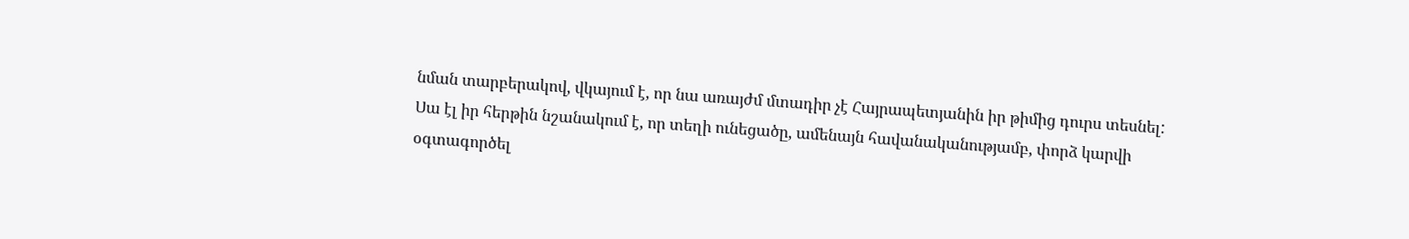նման տարբերակով, վկայում է, որ նա առայժմ մտադիր չէ Հայրապետյանին իր թիմից դուրս տեսնել: Սա էլ իր հերթին նշանակում է, որ տեղի ունեցածը, ամենայն հավանականությամբ, փորձ կարվի օգտագործել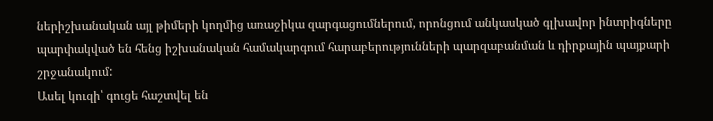ներիշխանական այլ թիմերի կողմից առաջիկա զարգացումներում, որոնցում անկասկած գլխավոր ինտրիգները պարփակված են հենց իշխանական համակարգում հարաբերությունների պարզաբանման և դիրքային պայքարի շրջանակում:
Ասել կուզի՝ գուցե հաշտվել են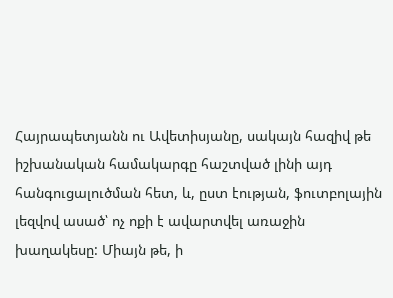Հայրապետյանն ու Ավետիսյանը, սակայն հազիվ թե իշխանական համակարգը հաշտված լինի այդ հանգուցալուծման հետ, և, ըստ էության, ֆուտբոլային լեզվով ասած՝ ոչ ոքի է ավարտվել առաջին խաղակեսը: Միայն թե, ի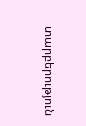տարբերություն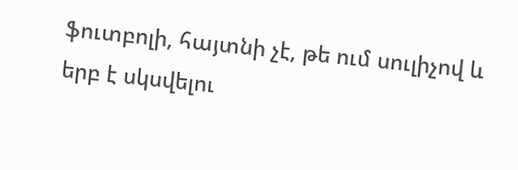ֆուտբոլի, հայտնի չէ, թե ում սուլիչով և երբ է սկսվելու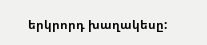երկրորդ խաղակեսը: